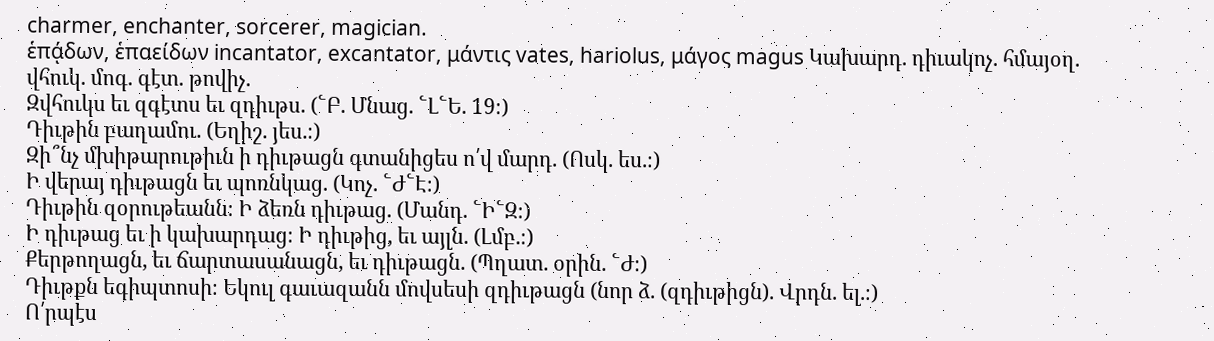charmer, enchanter, sorcerer, magician.
ἑπᾴδων, ἑπαείδων incantator, excantator, μάντις vates, hariolus, μάγος magus Կախարդ. դիւակոչ. հմայօղ. վհուկ. մոգ. գէտ. թովիչ.
Զվհուկս եւ զգէտս եւ զդիւթս. (՟Բ. Մնաց. ՟Լ՟Ե. 19։)
Դիւթին բաղամու. (Եղիշ. յես.։)
Զի՞նչ մխիթարութիւն ի դիւթացն գտանիցես ո՛վ մարդ. (Ոսկ. ես.։)
Ի վերայ դիւթացն եւ պոռնկաց. (Կոչ. ՟Ժ՟Է։)
Դիւթին զօրութեանն։ Ի ձեռն դիւթաց. (Մանդ. ՟Ի՟Զ։)
Ի դիւթաց եւ ի կախարդաց։ Ի դիւթից, եւ այլն. (Լմբ.։)
Քերթողացն, եւ ճարտասանացն, եւ դիւթացն. (Պղատ. օրին. ՟Ժ։)
Դիւթքն եգիպտոսի։ Եկուլ գաւազանն մովսեսի զդիւթացն (նոր ձ. (զդիւթիցն). Վրդն. ել.։)
Ո՛րպէս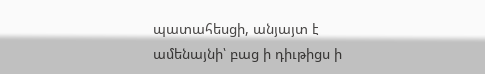պատահեսցի, անյայտ է ամենայնի՝ բաց ի դիւթիցս ի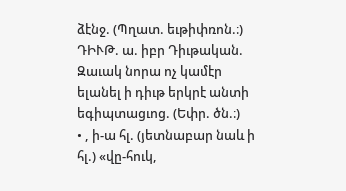ձէնջ. (Պղատ. եւթիփռոն.։)
ԴԻՒԹ. ա. իբր Դիւթական.
Զաւակ նորա ոչ կամէր ելանել ի դիւթ երկրէ անտի եգիպտացւոց. (Եփր. ծն.։)
• , ի-ա հլ. (յետնաբար նաև ի հլ.) «վը-հուկ,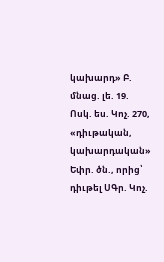կախարդ» Բ. մնաց. լե. 19. Ոսկ. ես. Կոչ. 270, «դիւթական, կախարդական» Եփր. ծն., որից՝ դիւթել ՍԳր. Կոչ.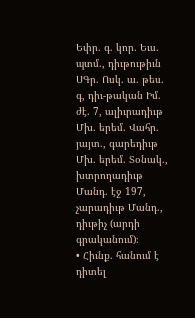Եփր. գ. կոր. Եւս. պտմ., դիւթութիւն ՍԳր. Ոսկ. ա. թես. գ, դիւ-թական Իմ. ժէ. 7, ալիւրադիւթ Մխ. երեմ. Վահր. յայտ., գարեդիւթ Մխ. երեմ. Տօնակ., խտրողադիւթ Մանդ. էջ 197, չարադիւթ Մանդ., դիւթիչ (արդի գրականում)։
• Հիւնք. հանում է դիտել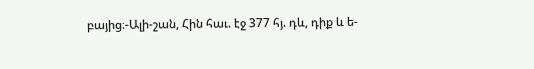բայից։-Ալի-շան, Հին հաւ. էջ 377 հյ. դև, դիք և ե-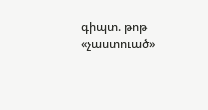գիպտ. թոթ «չաստուած»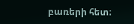բառերի հետ։